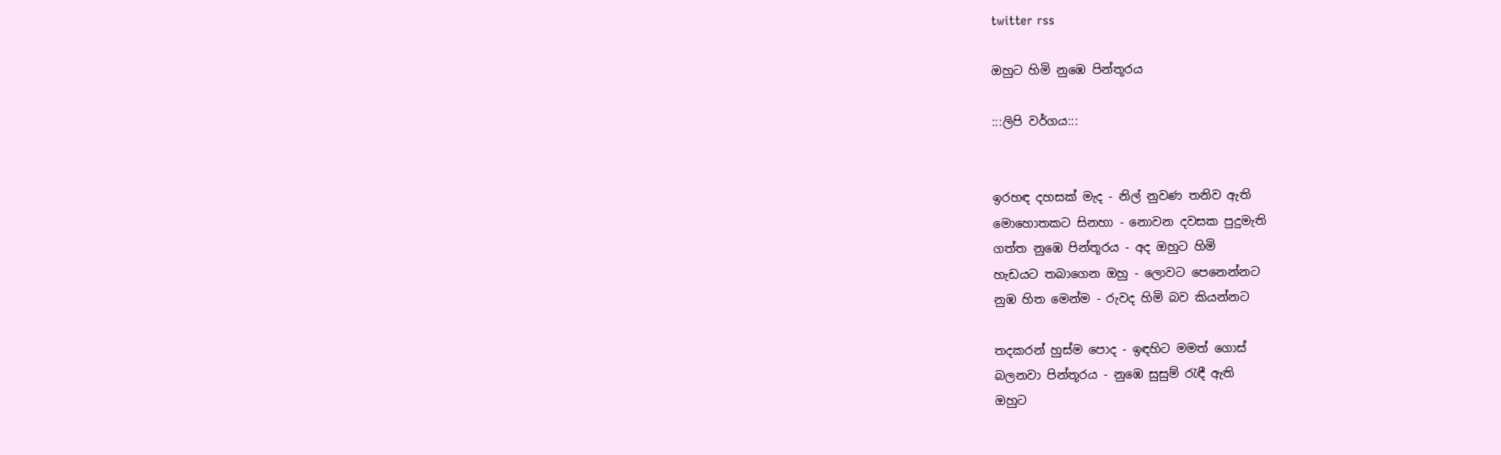twitter rss

ඔහුට හිමි නුඹෙ පින්තූරය

:::ලිපි වර්ගය:::


ඉරහඳ දහසක් මැද - නිල් නුවණ තනිව ඇති
මොහොතකට සිනහා - නොවන දවසක පුදුමැති
ගත්ත නුඹෙ පින්තූරය - අද ඔහුට හිමි
හැඩයට තබාගෙන ඔහු - ලොවට පෙනෙන්නට
නුඹ හිත මෙන්ම - රුවද හිමි බව කියන්නට

තදකරන් හුස්ම පොද - ඉඳහිට මමත් ගොස්
බලනවා පින්තූරය - නුඹෙ සුසුම් රැඳී ඇති
ඔහුට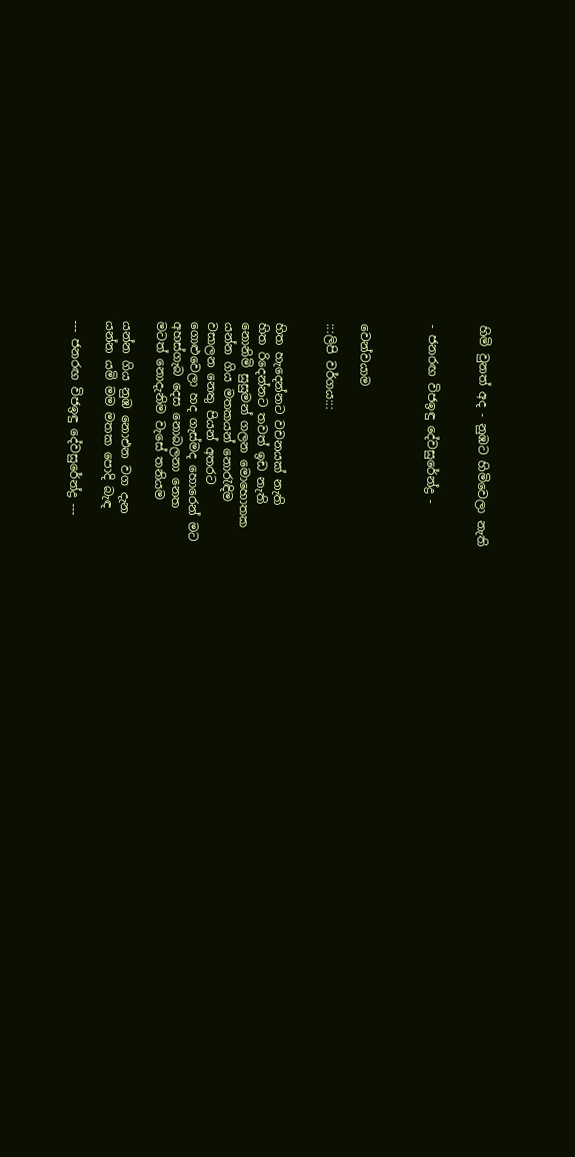හිමි වුනත් අද - නුඹට හිමිවෙලා නැති


- ජනරඟ විජඉඳු දේවසුරේන්ද්‍ර -



වෙන්වයාම

:::ලිපි වර්ගය:::


හිත හැදෙන්නට වචනයක් නැති
හිත රිදෙන්නට තවත් ඉඩ නැති
නොනිමි සුසුමන් ගලන මොහොතක
යන්න ගිය මතකයන් නොරැඳිම
වසාලන නෙතු පියන් අතරට
ගොළුවෙලා හද ගැස්මද හොරෙන් මට
අහස්ගැබ දෙස නොබලනා නෙත
මටත් නොදැනිම වැසේ තනියම

යන්න ගිය නුඹ නොඑන වග දැන
යන්න යමි මම මතක පොදි බැඳ

--- ජනරඟ විජඉඳු දේවසුරේන්ද්‍ර ---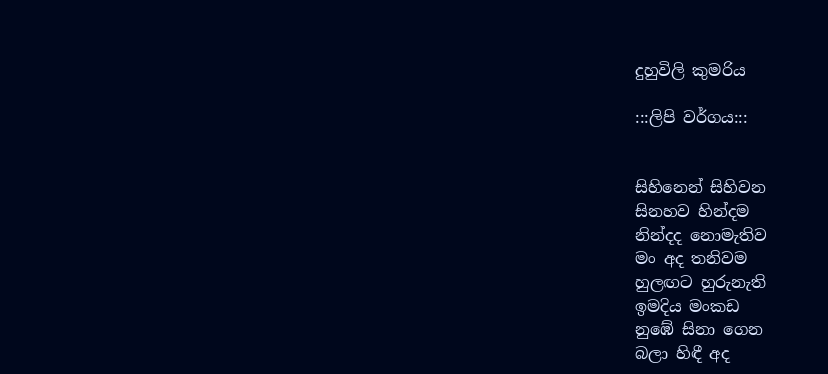දුහුවිලි කුමරිය

:::ලිපි වර්ගය:::


සිහිනෙන් සිහිවන
සිනහව හින්දම
නින්දද නොමැතිව
මං අද තනිවම
හුලඟට හුරුනැති
ඉමදිය මංකඩ
නුඹේ සිනා ගෙන
බලා හිඳී අද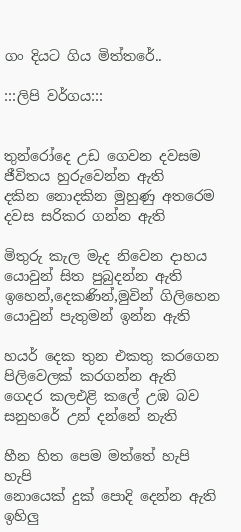ගං දියට ගිය මිත්තරේ..

:::ලිපි වර්ගය:::


තුන්රෝදෙ උඩ ගෙවන දවසම
ජීවිතය හුරුවෙන්න ඇති
දකින නොදකින මුහුණු අතරෙම
දවස සරිකර ගන්න ඇති

මිතුරු කැල මැද නිවෙන දාහය
යොවුන් සිත පුබුදන්න ඇති
ඉහෙන්,දෙකණින්,මුවින් ගිලිහෙන
යොවුන් පැතුමන් ඉන්න ඇති

හයර් දෙක තුන එකතු කරගෙන
පිලිවෙලක් කරගන්න ඇති
ගෙදර කලඑළි කලේ උඹ බව
සනුහරේ උන් දන්නේ නැති

හීන හිත පෙම මත්තේ හැපි හැපි
නොයෙක් දුක් පොදි දෙන්න ඇති
ඉහිලු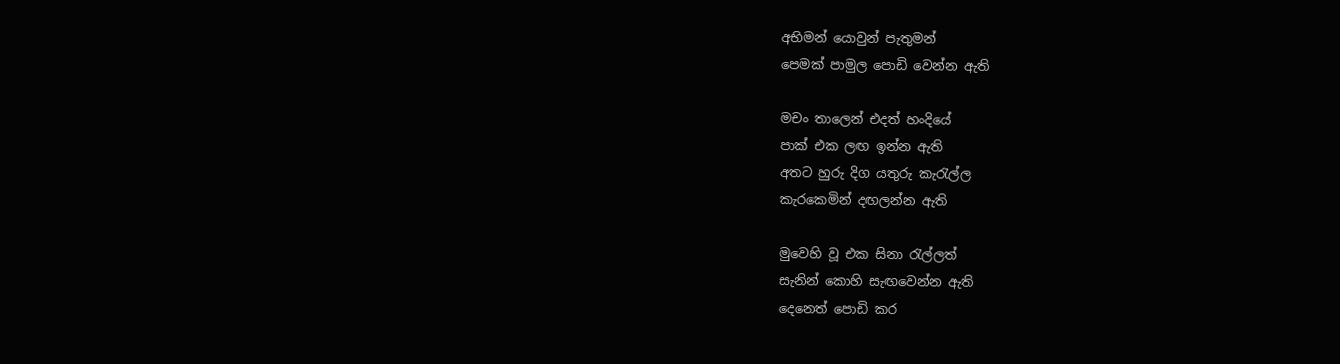අභිමන් යොවුන් පැතුමන්
පෙමක් පාමුල පොඩි වෙන්න ඇති

මචං තාලෙන් එදත් හංදියේ
පාක් එක ලඟ ඉන්න ඇති
අතට හුරු දිග යතුරු කැරැල්ල
කැරකෙමින් දඟලන්න ඇති

මුවෙහි වූ එක සිනා රැල්ලත්
සැනින් කොහි සැඟවෙන්න ඇති
දෙනෙත් පොඩි කර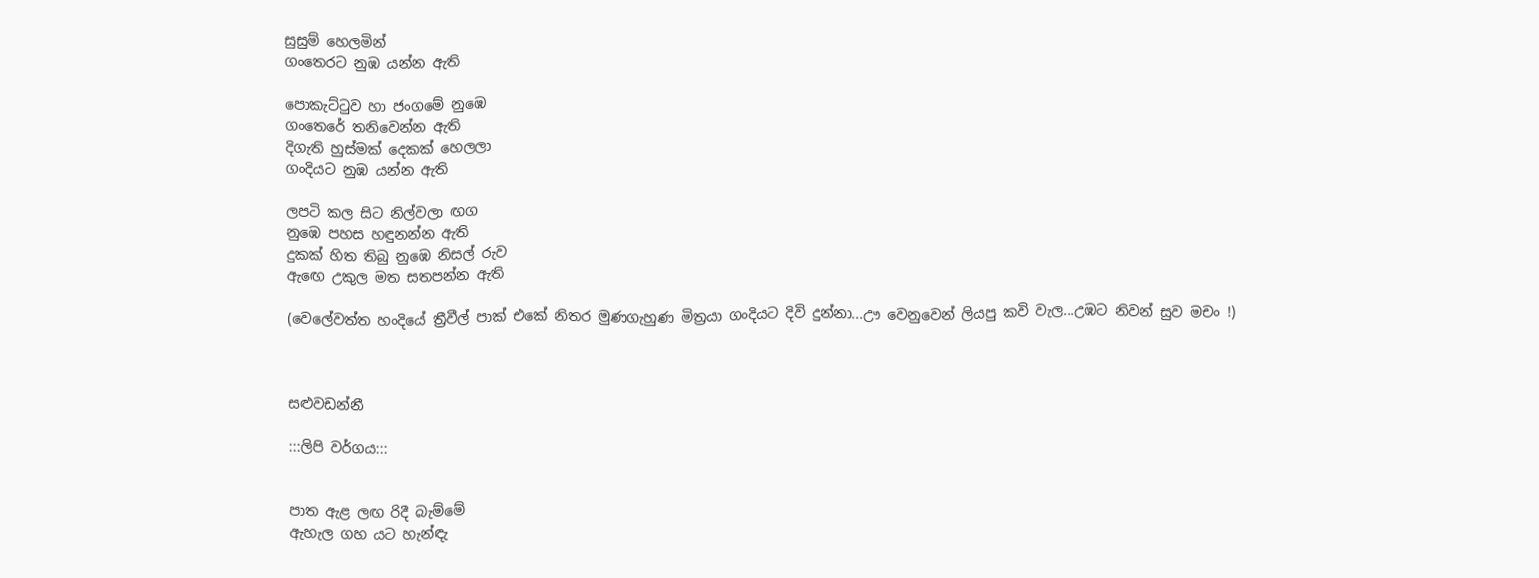සුසුම් හෙලමින්
ගංතෙරට නුඹ යන්න ඇති

පොකැට්ටුව හා ජංගමේ නුඹෙ
ගංතෙරේ තනිවෙන්න ඇති
දිගැති හුස්මක් දෙකක් හෙලලා
ගංදියට නුඹ යන්න ඇති

ලපටි කල සිට නිල්වලා ඟග
නුඹෙ පහස හඳුනන්න ඇති
දුකක් හිත තිබු නුඹෙ නිසල් රුව
ඇඟෙ උකුල මත සතපන්න ඇති

(වෙලේවත්ත හංදියේ ත්‍රීවීල් පාක් එකේ නිතර මුණගැහුණ මිත්‍රයා ගංදියට දිවි දුන්නා...ඌ වෙනුවෙන් ලියපු කවි වැල...උඹට නිවන් සුව මචං !)



සළුවඩන්නී

:::ලිපි වර්ගය:::


පාත ඇළ ලඟ රිදී බැම්මේ
ඇහැල ගහ යට හැන්ඳැ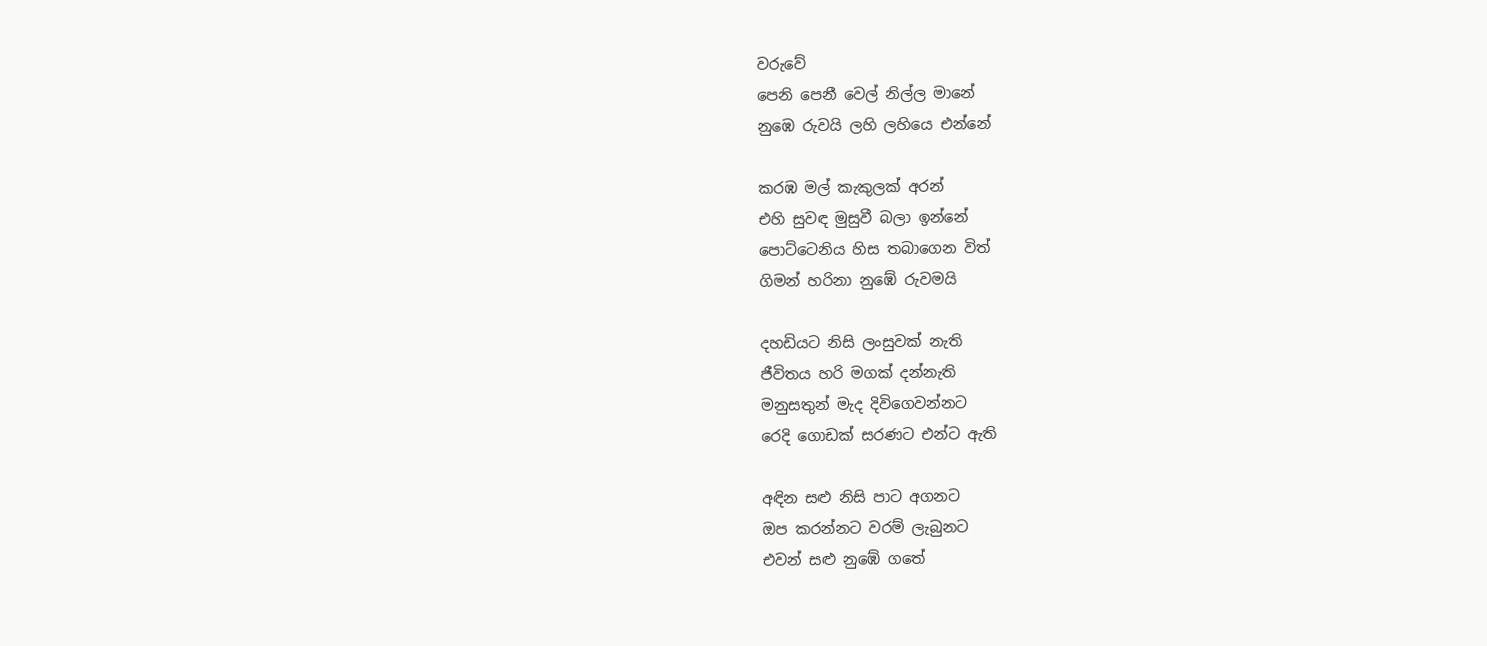වරුවේ
පෙනි පෙනී වෙල් නිල්ල මානේ
නුඹෙ රුවයි ලහි ලහියෙ එන්නේ

කරඹ මල් කැකුලක් අරන්
එහි සුවඳ මුසුවී බලා ඉන්නේ
පොට්ටෙනිය හිස තබාගෙන විත්
ගිමන් හරිනා නුඹේ රුවමයි

දහඩියට නිසි ලංසුවක් නැති
ජීවිතය හරි මගක් දන්නැති
මනුසතුන් මැද දිවිගෙවන්නට
රෙදි ගොඩක් සරණට එන්ට ඇති

අඳින සළු නිසි පාට අගනට
ඔප කරන්නට වරම් ලැබුනට
එවන් සළු නුඹේ ගතේ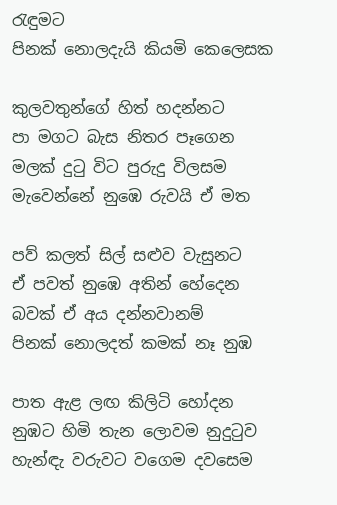රැඳුමට
පිනක් නොලදැයි කියමි කෙලෙසක

කුලවතුන්ගේ හිත් හදන්නට
පා මගට බැස නිතර පෑගෙන
මලක් දුටු විට පුරුදු විලසම
මැවෙන්නේ නුඹෙ රුවයි ඒ මත

පව් කලත් සිල් සළුව වැසුනට
ඒ පවත් නුඹෙ අතින් හේදෙන
බවක් ඒ අය දන්නවානම්
පිනක් නොලදත් කමක් නෑ නුඹ

පාත ඇළ ලඟ කිලිටි හෝදන
නුඹට හිමි තැන ලොවම නුදුටුව
හැන්ඳැ වරුවට වගෙම දවසෙම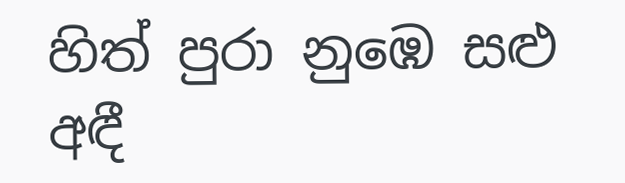හිත් පුරා නුඹෙ සළු අඳී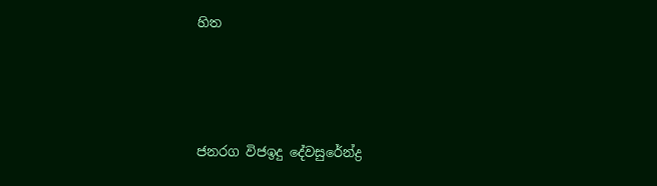හිත





ජනරග විජඉදු දේවසුරේන්ද්‍ර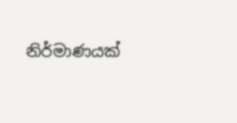නිර්මාණයක්